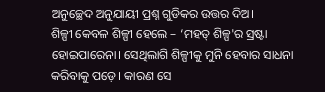ଅନୁଚ୍ଛେଦ ଅନୁଯାୟୀ ପ୍ରଶ୍ନ ଗୁଡିକର ଉତ୍ତର ଦିଅ।
ଶିଳ୍ପୀ କେବଳ ଶିଳ୍ପୀ ହେଲେ – ‘ମହତ୍ ଶିଳ୍ପ'ର ସ୍ରଷ୍ଟା ହୋଇପାରେନା। ସେଥିଲାଗି ଶିଳ୍ପୀକୁ ମୁନି ହେବାର ସାଧନା କରିବାକୁ ପଡ଼େ। କାରଣ ସେ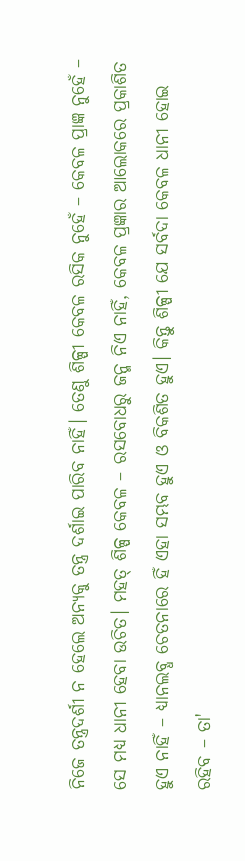ନିଜେ ତନ୍ତ୍ରଦର୍ଶୀ ନ ହେଲେ ଅନ୍ୟକୁ ତନ୍ତ୍ର ଦର୍ଶାଇ ପାରିବ ନାହିଁ। ତେଣୁ ଶିଳ୍ପୀ କେବଳ ରସିକ ନୁହେଁ – କେବଳ ପ୍ରାଜ୍ଞ ନୁହେଁ – ସେ ମଧ୍ଯ ଧାନୀ ହେବା ଉଚିତ। ମହତ୍ ଶିଳ୍ପ କେବଳ – ରସବୋଧରୁ ଜନ୍ମ ନିଏ ନାହିଁ, କେବଳ ପ୍ରଜ୍ଞାର ଆଲୋକରେ ପ୍ରକାଶିତ ହୁଏ ନାହିଁ – ଧ୍ୟାନଲବ୍ଧ ଚେତନାରେ ହିଁ ଏହା ସମ୍ଭବ ହୁଏ ଓ ବିକଶିତ ହୁଏ। କିନ୍ତୁ ଶିଳ୍ପୀ ଯେ ସର୍ବଦା କେବଳ ଧାନୀ ହୋଇ ରହିବ – ତା'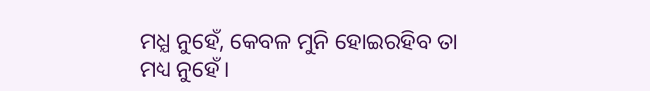ମଧ୍ଯ ନୁହେଁ, କେବଳ ମୁନି ହୋଇରହିବ ତା ମଧ୍ୟ ନୁହେଁ।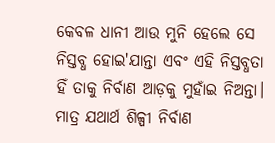କେବଳ ଧାନୀ ଆଉ ମୁନି ହେଲେ ସେ ନିସ୍ତବ୍ଧ ହୋଇ'ଯାନ୍ତା ଏବଂ ଏହି ନିସ୍ତବ୍ଧତା ହିଁ ତାକୁ ନିର୍ବାଣ ଆଡ଼କୁ ମୁହାଁଇ ନିଅନ୍ତା। ମାତ୍ର ଯଥାର୍ଥ ଶିଳ୍ପୀ ନିର୍ବାଣ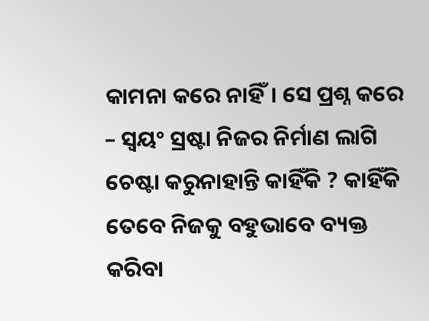କାମନା କରେ ନାହିଁ। ସେ ପ୍ରଶ୍ନ କରେ – ସ୍ବୟଂ ସ୍ରଷ୍ଟା ନିଜର ନିର୍ମାଣ ଲାଗି ଚେଷ୍ଟା କରୁନାହାନ୍ତି କାହିଁକି ? କାହିଁକି ତେବେ ନିଜକୁ ବହୁଭାବେ ବ୍ୟକ୍ତ କରିବା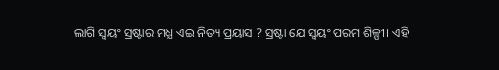ଲାଗି ସ୍ବୟଂ ସ୍ରଷ୍ଟାର ମଧ୍ଯ ଏଇ ନିତ୍ୟ ପ୍ରୟାସ ? ସ୍ରଷ୍ଟା ଯେ ସ୍ବୟଂ ପରମ ଶିଳ୍ପୀ। ଏହି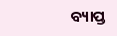ବ୍ୟାପ୍ତ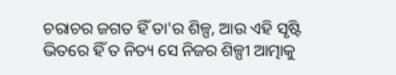ଚରାଚର ଜଗତ ହିଁ ତା'ର ଶିଳ୍ପ, ଆଉ ଏହି ସୃଷ୍ଟି ଭିତରେ ହିଁ ତ ନିତ୍ୟ ସେ ନିଜର ଶିଳ୍ପୀ ଆତ୍ମାକୁ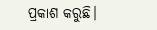ପ୍ରକାଶ କରୁଛି।